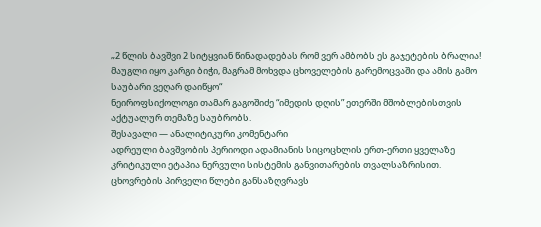„2 წლის ბავშვი 2 სიტყვიან წინადადებას რომ ვერ ამბობს ეს გაჯეტების ბრალია! მაუგლი იყო კარგი ბიჭი, მაგრამ მოხვდა ცხოველების გარემოცვაში და ამის გამო საუბარი ვეღარ დაიწყო“
ნეიროფსიქოლოგი თამარ გაგოშიძე “იმედის დღის” ეთერში მშობლებისთვის აქტუალურ თემაზე საუბრობს.
შესავალი — ანალიტიკური კომენტარი
ადრეული ბავშვობის პერიოდი ადამიანის სიცოცხლის ერთ-ერთი ყველაზე კრიტიკული ეტაპია ნერვული სისტემის განვითარების თვალსაზრისით. ცხოვრების პირველი წლები განსაზღვრავს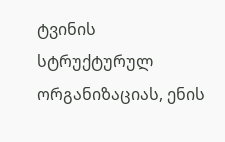ტვინის სტრუქტურულ ორგანიზაციას, ენის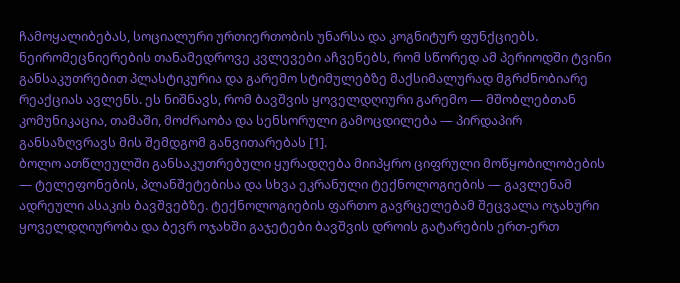ჩამოყალიბებას, სოციალური ურთიერთობის უნარსა და კოგნიტურ ფუნქციებს. ნეირომეცნიერების თანამედროვე კვლევები აჩვენებს, რომ სწორედ ამ პერიოდში ტვინი განსაკუთრებით პლასტიკურია და გარემო სტიმულებზე მაქსიმალურად მგრძნობიარე რეაქციას ავლენს. ეს ნიშნავს, რომ ბავშვის ყოველდღიური გარემო — მშობლებთან კომუნიკაცია, თამაში, მოძრაობა და სენსორული გამოცდილება — პირდაპირ განსაზღვრავს მის შემდგომ განვითარებას [1].
ბოლო ათწლეულში განსაკუთრებული ყურადღება მიიპყრო ციფრული მოწყობილობების — ტელეფონების, პლანშეტებისა და სხვა ეკრანული ტექნოლოგიების — გავლენამ ადრეული ასაკის ბავშვებზე. ტექნოლოგიების ფართო გავრცელებამ შეცვალა ოჯახური ყოველდღიურობა და ბევრ ოჯახში გაჯეტები ბავშვის დროის გატარების ერთ-ერთ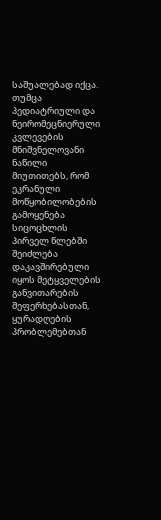საშუალებად იქცა. თუმცა პედიატრიული და ნეირომეცნიერული კვლევების მნიშვნელოვანი ნაწილი მიუთითებს, რომ ეკრანული მოწყობილობების გამოყენება სიცოცხლის პირველ წლებში შეიძლება დაკავშირებული იყოს მეტყველების განვითარების შეფერხებასთან, ყურადღების პრობლემებთან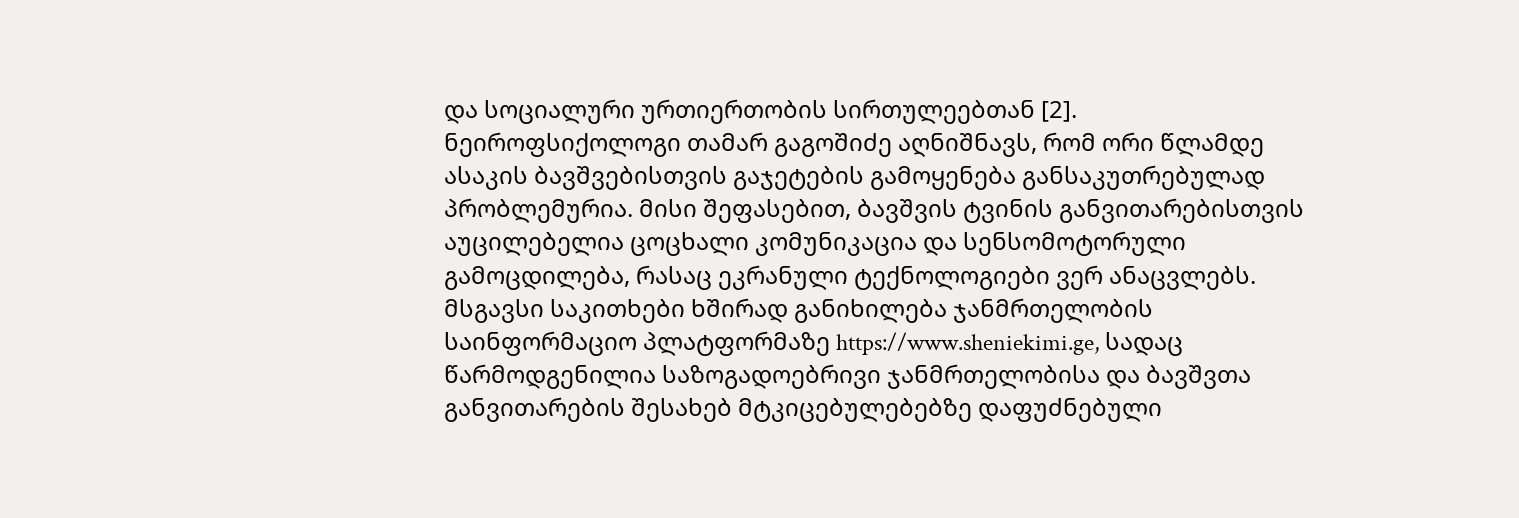და სოციალური ურთიერთობის სირთულეებთან [2].
ნეიროფსიქოლოგი თამარ გაგოშიძე აღნიშნავს, რომ ორი წლამდე ასაკის ბავშვებისთვის გაჯეტების გამოყენება განსაკუთრებულად პრობლემურია. მისი შეფასებით, ბავშვის ტვინის განვითარებისთვის აუცილებელია ცოცხალი კომუნიკაცია და სენსომოტორული გამოცდილება, რასაც ეკრანული ტექნოლოგიები ვერ ანაცვლებს. მსგავსი საკითხები ხშირად განიხილება ჯანმრთელობის საინფორმაციო პლატფორმაზე https://www.sheniekimi.ge, სადაც წარმოდგენილია საზოგადოებრივი ჯანმრთელობისა და ბავშვთა განვითარების შესახებ მტკიცებულებებზე დაფუძნებული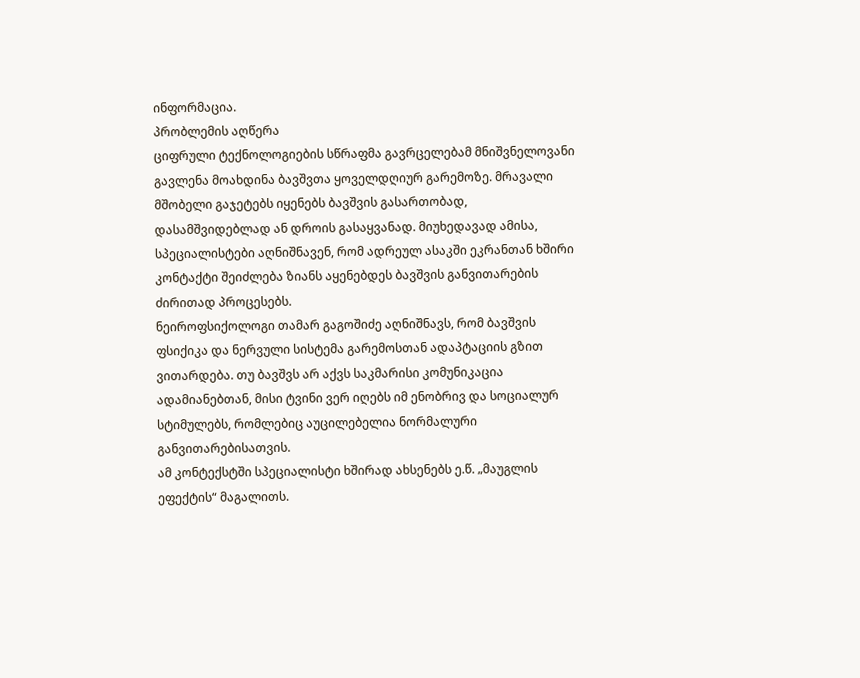ინფორმაცია.
პრობლემის აღწერა
ციფრული ტექნოლოგიების სწრაფმა გავრცელებამ მნიშვნელოვანი გავლენა მოახდინა ბავშვთა ყოველდღიურ გარემოზე. მრავალი მშობელი გაჯეტებს იყენებს ბავშვის გასართობად, დასამშვიდებლად ან დროის გასაყვანად. მიუხედავად ამისა, სპეციალისტები აღნიშნავენ, რომ ადრეულ ასაკში ეკრანთან ხშირი კონტაქტი შეიძლება ზიანს აყენებდეს ბავშვის განვითარების ძირითად პროცესებს.
ნეიროფსიქოლოგი თამარ გაგოშიძე აღნიშნავს, რომ ბავშვის ფსიქიკა და ნერვული სისტემა გარემოსთან ადაპტაციის გზით ვითარდება. თუ ბავშვს არ აქვს საკმარისი კომუნიკაცია ადამიანებთან, მისი ტვინი ვერ იღებს იმ ენობრივ და სოციალურ სტიმულებს, რომლებიც აუცილებელია ნორმალური განვითარებისათვის.
ამ კონტექსტში სპეციალისტი ხშირად ახსენებს ე.წ. „მაუგლის ეფექტის“ მაგალითს.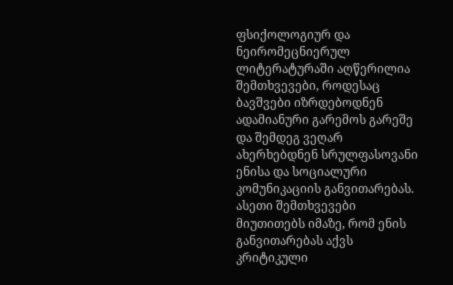ფსიქოლოგიურ და ნეირომეცნიერულ ლიტერატურაში აღწერილია შემთხვევები, როდესაც ბავშვები იზრდებოდნენ ადამიანური გარემოს გარეშე და შემდეგ ვეღარ ახერხებდნენ სრულფასოვანი ენისა და სოციალური კომუნიკაციის განვითარებას. ასეთი შემთხვევები მიუთითებს იმაზე, რომ ენის განვითარებას აქვს კრიტიკული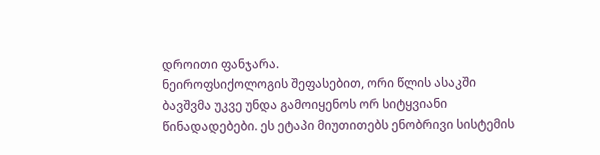დროითი ფანჯარა.
ნეიროფსიქოლოგის შეფასებით, ორი წლის ასაკში ბავშვმა უკვე უნდა გამოიყენოს ორ სიტყვიანი წინადადებები. ეს ეტაპი მიუთითებს ენობრივი სისტემის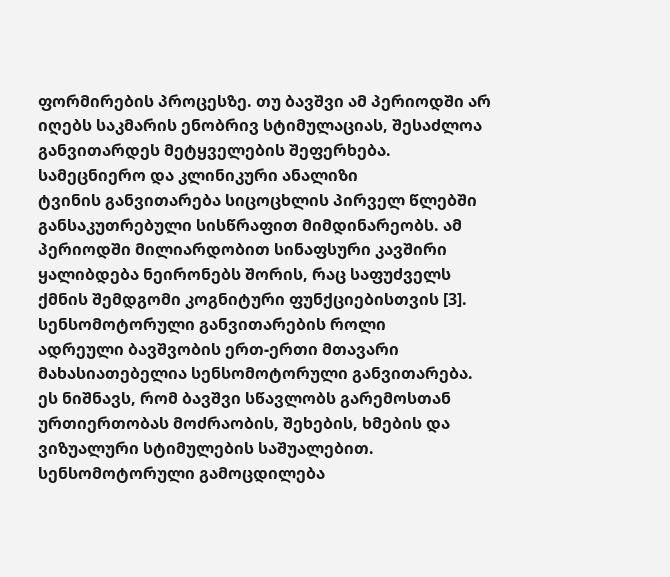ფორმირების პროცესზე. თუ ბავშვი ამ პერიოდში არ იღებს საკმარის ენობრივ სტიმულაციას, შესაძლოა განვითარდეს მეტყველების შეფერხება.
სამეცნიერო და კლინიკური ანალიზი
ტვინის განვითარება სიცოცხლის პირველ წლებში განსაკუთრებული სისწრაფით მიმდინარეობს. ამ პერიოდში მილიარდობით სინაფსური კავშირი ყალიბდება ნეირონებს შორის, რაც საფუძველს ქმნის შემდგომი კოგნიტური ფუნქციებისთვის [3].
სენსომოტორული განვითარების როლი
ადრეული ბავშვობის ერთ-ერთი მთავარი მახასიათებელია სენსომოტორული განვითარება. ეს ნიშნავს, რომ ბავშვი სწავლობს გარემოსთან ურთიერთობას მოძრაობის, შეხების, ხმების და ვიზუალური სტიმულების საშუალებით.
სენსომოტორული გამოცდილება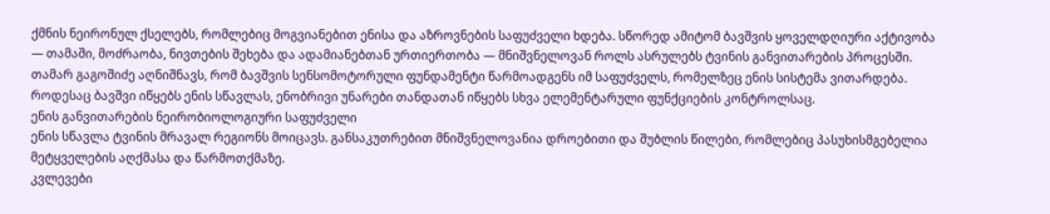ქმნის ნეირონულ ქსელებს, რომლებიც მოგვიანებით ენისა და აზროვნების საფუძველი ხდება. სწორედ ამიტომ ბავშვის ყოველდღიური აქტივობა — თამაში, მოძრაობა, ნივთების შეხება და ადამიანებთან ურთიერთობა — მნიშვნელოვან როლს ასრულებს ტვინის განვითარების პროცესში.
თამარ გაგოშიძე აღნიშნავს, რომ ბავშვის სენსომოტორული ფუნდამენტი წარმოადგენს იმ საფუძველს, რომელზეც ენის სისტემა ვითარდება. როდესაც ბავშვი იწყებს ენის სწავლას, ენობრივი უნარები თანდათან იწყებს სხვა ელემენტარული ფუნქციების კონტროლსაც.
ენის განვითარების ნეირობიოლოგიური საფუძველი
ენის სწავლა ტვინის მრავალ რეგიონს მოიცავს. განსაკუთრებით მნიშვნელოვანია დროებითი და შუბლის წილები, რომლებიც პასუხისმგებელია მეტყველების აღქმასა და წარმოთქმაზე.
კვლევები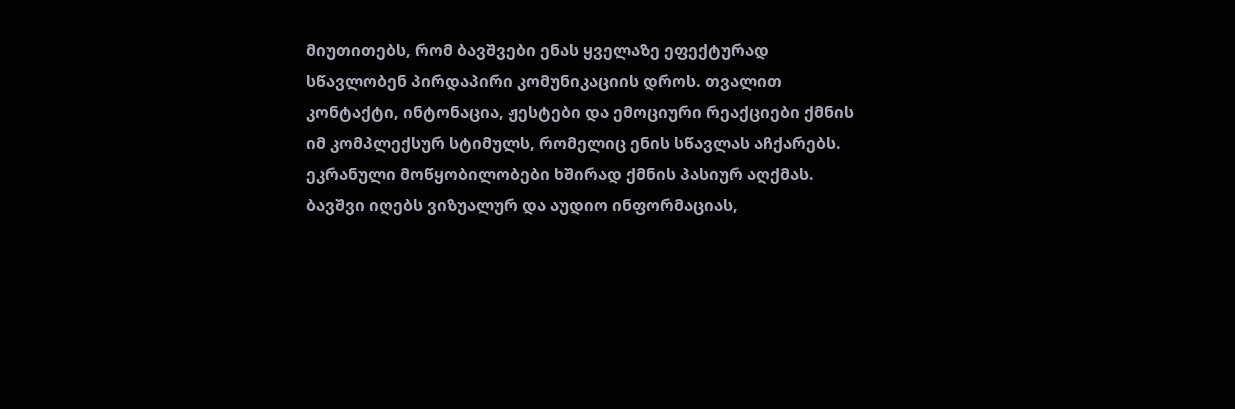მიუთითებს, რომ ბავშვები ენას ყველაზე ეფექტურად სწავლობენ პირდაპირი კომუნიკაციის დროს. თვალით კონტაქტი, ინტონაცია, ჟესტები და ემოციური რეაქციები ქმნის იმ კომპლექსურ სტიმულს, რომელიც ენის სწავლას აჩქარებს.
ეკრანული მოწყობილობები ხშირად ქმნის პასიურ აღქმას. ბავშვი იღებს ვიზუალურ და აუდიო ინფორმაციას,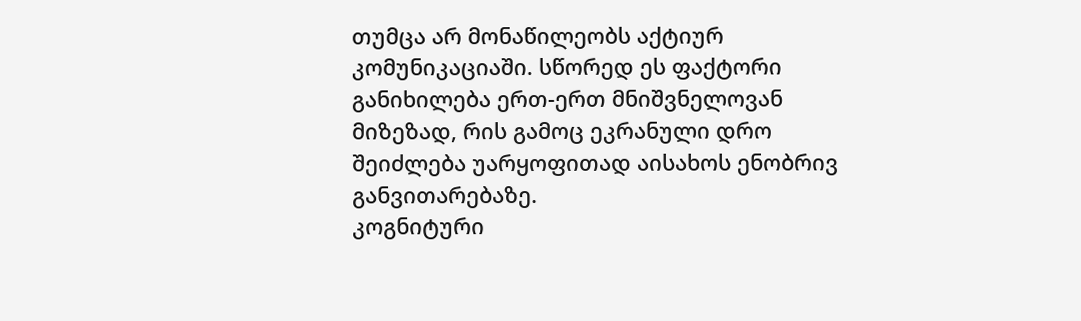თუმცა არ მონაწილეობს აქტიურ კომუნიკაციაში. სწორედ ეს ფაქტორი განიხილება ერთ-ერთ მნიშვნელოვან მიზეზად, რის გამოც ეკრანული დრო შეიძლება უარყოფითად აისახოს ენობრივ განვითარებაზე.
კოგნიტური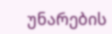უნარების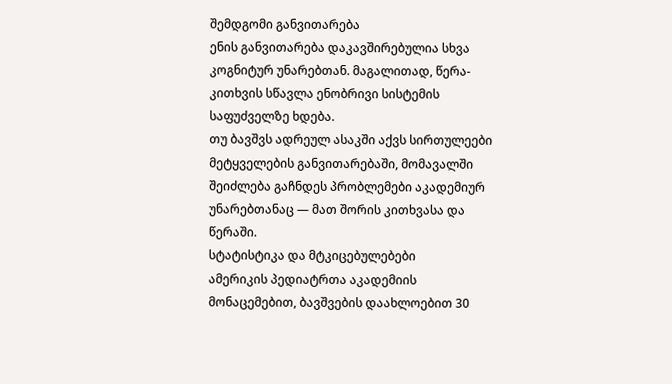შემდგომი განვითარება
ენის განვითარება დაკავშირებულია სხვა კოგნიტურ უნარებთან. მაგალითად, წერა-კითხვის სწავლა ენობრივი სისტემის საფუძველზე ხდება.
თუ ბავშვს ადრეულ ასაკში აქვს სირთულეები მეტყველების განვითარებაში, მომავალში შეიძლება გაჩნდეს პრობლემები აკადემიურ უნარებთანაც — მათ შორის კითხვასა და წერაში.
სტატისტიკა და მტკიცებულებები
ამერიკის პედიატრთა აკადემიის მონაცემებით, ბავშვების დაახლოებით 30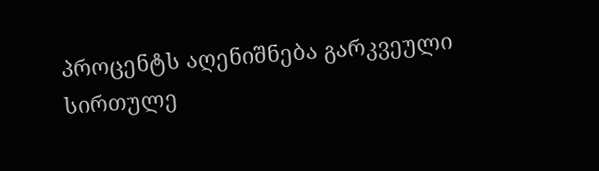პროცენტს აღენიშნება გარკვეული სირთულე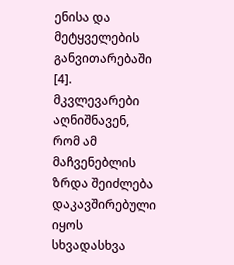ენისა და მეტყველების განვითარებაში [4].
მკვლევარები აღნიშნავენ, რომ ამ მაჩვენებლის ზრდა შეიძლება დაკავშირებული იყოს სხვადასხვა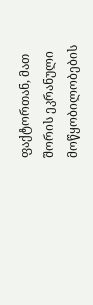ფაქტორთან, მათ შორის ეკრანული მოწყობილობების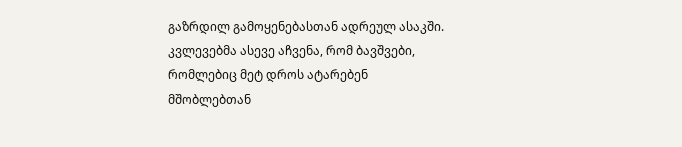გაზრდილ გამოყენებასთან ადრეულ ასაკში.
კვლევებმა ასევე აჩვენა, რომ ბავშვები, რომლებიც მეტ დროს ატარებენ მშობლებთან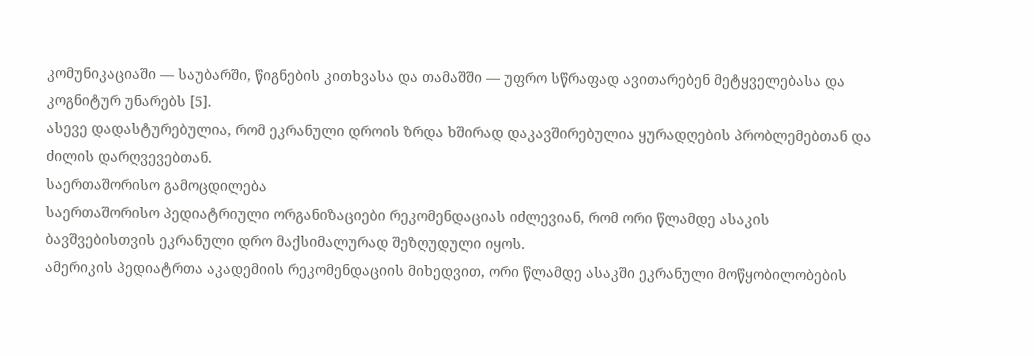კომუნიკაციაში — საუბარში, წიგნების კითხვასა და თამაშში — უფრო სწრაფად ავითარებენ მეტყველებასა და კოგნიტურ უნარებს [5].
ასევე დადასტურებულია, რომ ეკრანული დროის ზრდა ხშირად დაკავშირებულია ყურადღების პრობლემებთან და ძილის დარღვევებთან.
საერთაშორისო გამოცდილება
საერთაშორისო პედიატრიული ორგანიზაციები რეკომენდაციას იძლევიან, რომ ორი წლამდე ასაკის ბავშვებისთვის ეკრანული დრო მაქსიმალურად შეზღუდული იყოს.
ამერიკის პედიატრთა აკადემიის რეკომენდაციის მიხედვით, ორი წლამდე ასაკში ეკრანული მოწყობილობების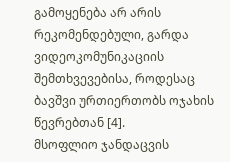გამოყენება არ არის რეკომენდებული, გარდა ვიდეოკომუნიკაციის შემთხვევებისა, როდესაც ბავშვი ურთიერთობს ოჯახის წევრებთან [4].
მსოფლიო ჯანდაცვის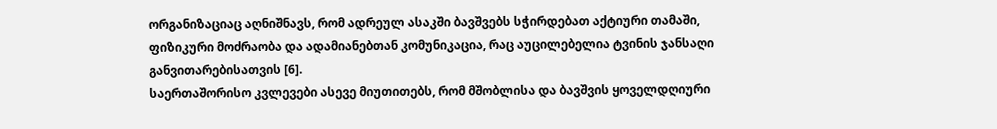ორგანიზაციაც აღნიშნავს, რომ ადრეულ ასაკში ბავშვებს სჭირდებათ აქტიური თამაში, ფიზიკური მოძრაობა და ადამიანებთან კომუნიკაცია, რაც აუცილებელია ტვინის ჯანსაღი განვითარებისათვის [6].
საერთაშორისო კვლევები ასევე მიუთითებს, რომ მშობლისა და ბავშვის ყოველდღიური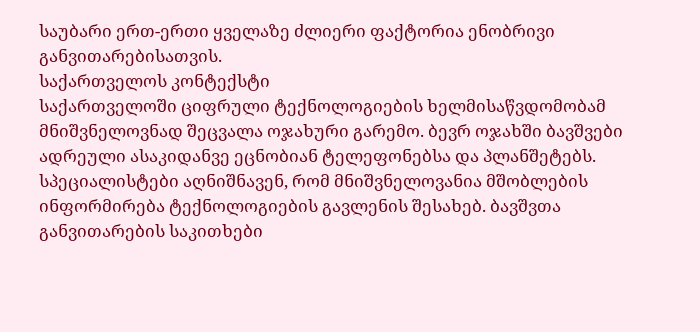საუბარი ერთ-ერთი ყველაზე ძლიერი ფაქტორია ენობრივი განვითარებისათვის.
საქართველოს კონტექსტი
საქართველოში ციფრული ტექნოლოგიების ხელმისაწვდომობამ მნიშვნელოვნად შეცვალა ოჯახური გარემო. ბევრ ოჯახში ბავშვები ადრეული ასაკიდანვე ეცნობიან ტელეფონებსა და პლანშეტებს.
სპეციალისტები აღნიშნავენ, რომ მნიშვნელოვანია მშობლების ინფორმირება ტექნოლოგიების გავლენის შესახებ. ბავშვთა განვითარების საკითხები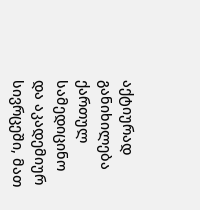აქტიურად განიხილება ქართულ სამედიცინო და აკადემიურ სივრცეში, მათ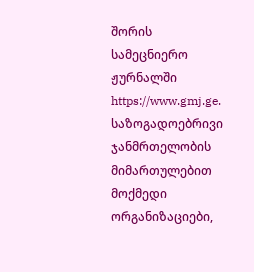შორის სამეცნიერო ჟურნალში https://www.gmj.ge.
საზოგადოებრივი ჯანმრთელობის მიმართულებით მოქმედი ორგანიზაციები,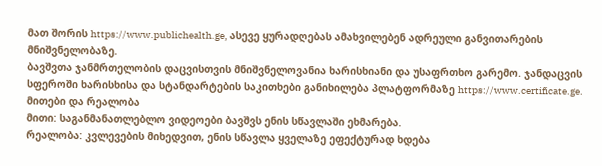მათ შორის https://www.publichealth.ge, ასევე ყურადღებას ამახვილებენ ადრეული განვითარების მნიშვნელობაზე.
ბავშვთა ჯანმრთელობის დაცვისთვის მნიშვნელოვანია ხარისხიანი და უსაფრთხო გარემო. ჯანდაცვის სფეროში ხარისხისა და სტანდარტების საკითხები განიხილება პლატფორმაზე https://www.certificate.ge.
მითები და რეალობა
მითი: საგანმანათლებლო ვიდეოები ბავშვს ენის სწავლაში ეხმარება.
რეალობა: კვლევების მიხედვით, ენის სწავლა ყველაზე ეფექტურად ხდება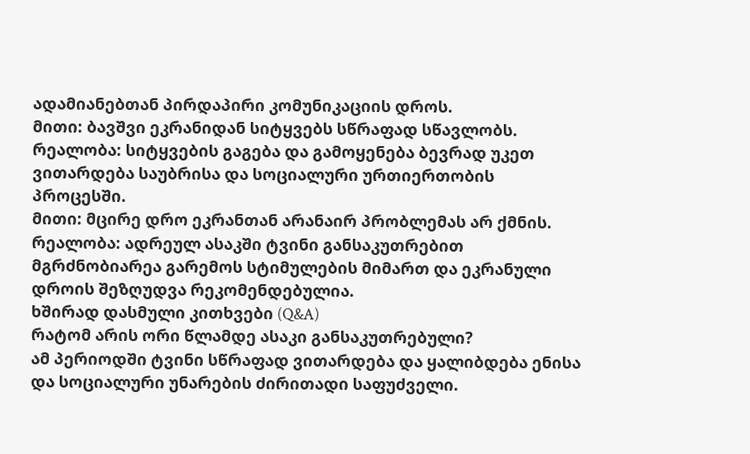ადამიანებთან პირდაპირი კომუნიკაციის დროს.
მითი: ბავშვი ეკრანიდან სიტყვებს სწრაფად სწავლობს.
რეალობა: სიტყვების გაგება და გამოყენება ბევრად უკეთ ვითარდება საუბრისა და სოციალური ურთიერთობის პროცესში.
მითი: მცირე დრო ეკრანთან არანაირ პრობლემას არ ქმნის.
რეალობა: ადრეულ ასაკში ტვინი განსაკუთრებით მგრძნობიარეა გარემოს სტიმულების მიმართ და ეკრანული დროის შეზღუდვა რეკომენდებულია.
ხშირად დასმული კითხვები (Q&A)
რატომ არის ორი წლამდე ასაკი განსაკუთრებული?
ამ პერიოდში ტვინი სწრაფად ვითარდება და ყალიბდება ენისა და სოციალური უნარების ძირითადი საფუძველი.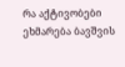რა აქტივობები ეხმარება ბავშვის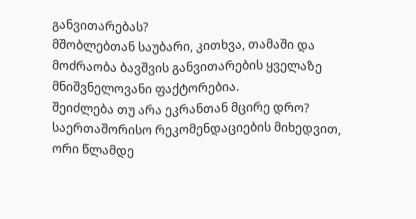განვითარებას?
მშობლებთან საუბარი, კითხვა, თამაში და მოძრაობა ბავშვის განვითარების ყველაზე მნიშვნელოვანი ფაქტორებია.
შეიძლება თუ არა ეკრანთან მცირე დრო?
საერთაშორისო რეკომენდაციების მიხედვით, ორი წლამდე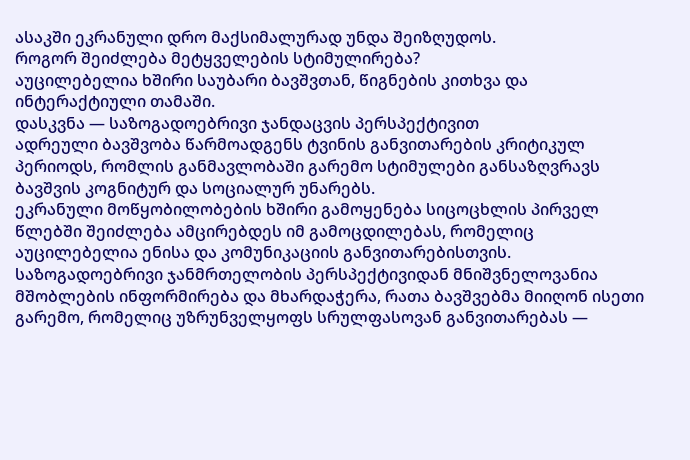ასაკში ეკრანული დრო მაქსიმალურად უნდა შეიზღუდოს.
როგორ შეიძლება მეტყველების სტიმულირება?
აუცილებელია ხშირი საუბარი ბავშვთან, წიგნების კითხვა და ინტერაქტიული თამაში.
დასკვნა — საზოგადოებრივი ჯანდაცვის პერსპექტივით
ადრეული ბავშვობა წარმოადგენს ტვინის განვითარების კრიტიკულ პერიოდს, რომლის განმავლობაში გარემო სტიმულები განსაზღვრავს ბავშვის კოგნიტურ და სოციალურ უნარებს.
ეკრანული მოწყობილობების ხშირი გამოყენება სიცოცხლის პირველ წლებში შეიძლება ამცირებდეს იმ გამოცდილებას, რომელიც აუცილებელია ენისა და კომუნიკაციის განვითარებისთვის.
საზოგადოებრივი ჯანმრთელობის პერსპექტივიდან მნიშვნელოვანია მშობლების ინფორმირება და მხარდაჭერა, რათა ბავშვებმა მიიღონ ისეთი გარემო, რომელიც უზრუნველყოფს სრულფასოვან განვითარებას —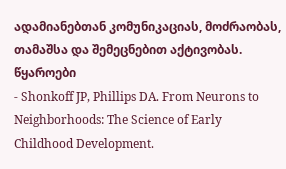ადამიანებთან კომუნიკაციას, მოძრაობას, თამაშსა და შემეცნებით აქტივობას.
წყაროები
- Shonkoff JP, Phillips DA. From Neurons to Neighborhoods: The Science of Early Childhood Development.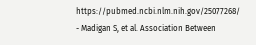https://pubmed.ncbi.nlm.nih.gov/25077268/ - Madigan S, et al. Association Between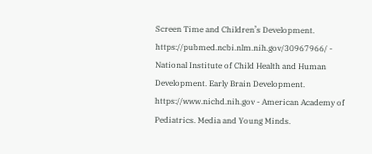Screen Time and Children’s Development.
https://pubmed.ncbi.nlm.nih.gov/30967966/ - National Institute of Child Health and Human Development. Early Brain Development.
https://www.nichd.nih.gov - American Academy of Pediatrics. Media and Young Minds.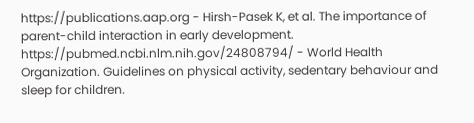https://publications.aap.org - Hirsh-Pasek K, et al. The importance of parent-child interaction in early development.
https://pubmed.ncbi.nlm.nih.gov/24808794/ - World Health Organization. Guidelines on physical activity, sedentary behaviour and sleep for children.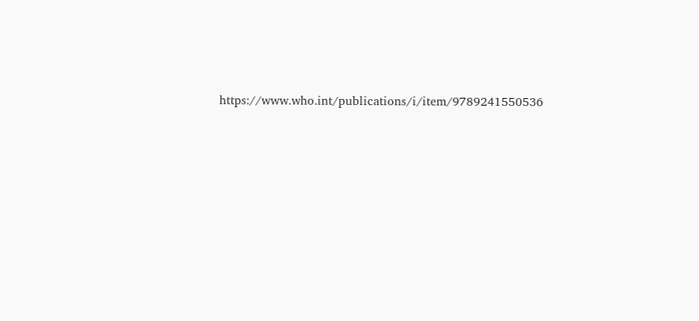https://www.who.int/publications/i/item/9789241550536